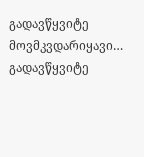გადავწყვიტე მოვმკვდარიყავი…
გადავწყვიტე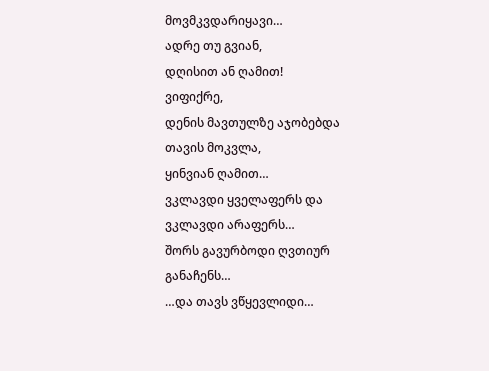მოვმკვდარიყავი…
ადრე თუ გვიან,
დღისით ან ღამით!
ვიფიქრე,
დენის მავთულზე აჯობებდა თავის მოკვლა,
ყინვიან ღამით…
ვკლავდი ყველაფერს და ვკლავდი არაფერს…
შორს გავურბოდი ღვთიურ განაჩენს…
…და თავს ვწყევლიდი…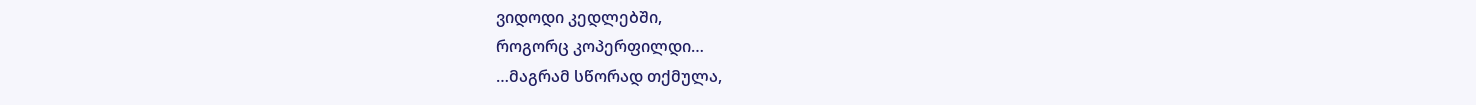ვიდოდი კედლებში,
როგორც კოპერფილდი…
…მაგრამ სწორად თქმულა,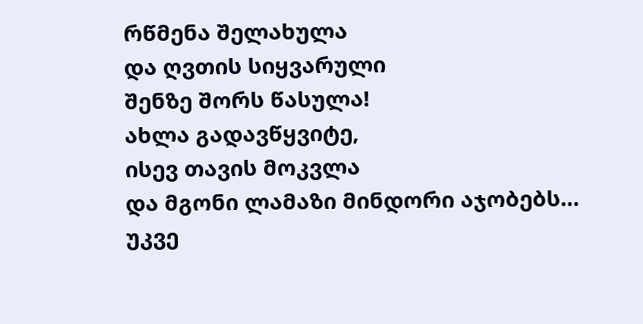რწმენა შელახულა
და ღვთის სიყვარული
შენზე შორს წასულა!
ახლა გადავწყვიტე,
ისევ თავის მოკვლა
და მგონი ლამაზი მინდორი აჯობებს…
უკვე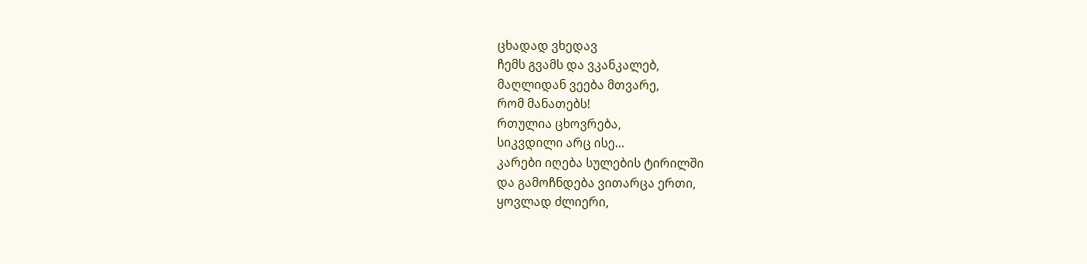ცხადად ვხედავ
ჩემს გვამს და ვკანკალებ,
მაღლიდან ვეება მთვარე,
რომ მანათებს!
რთულია ცხოვრება,
სიკვდილი არც ისე…
კარები იღება სულების ტირილში
და გამოჩნდება ვითარცა ერთი,
ყოვლად ძლიერი,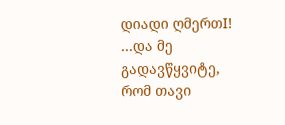დიადი ღმერთI!
…და მე გადავწყვიტე,
რომ თავი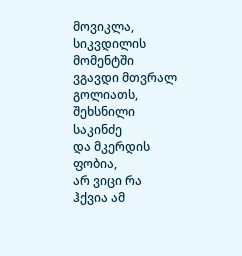მოვიკლა,
სიკვდილის მომენტში
ვგავდი მთვრალ გოლიათს,
შეხსნილი საკინძე
და მკერდის ფობია,
არ ვიცი რა ჰქვია ამ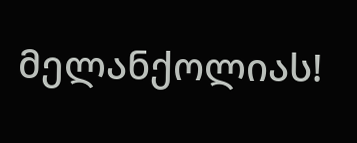მელანქოლიას!